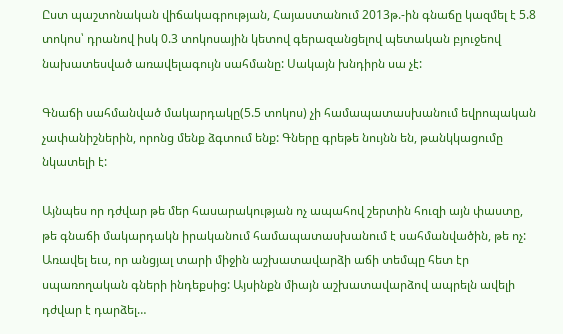Ըստ պաշտոնական վիճակագրության, Հայաստանում 2013թ.-ին գնաճը կազմել է 5.8 տոկոս՝ դրանով իսկ 0.3 տոկոսային կետով գերազանցելով պետական բյուջեով նախատեսված առավելագույն սահմանը: Սակայն խնդիրն սա չէ:

Գնաճի սահմանված մակարդակը(5.5 տոկոս) չի համապատասխանում եվրոպական չափանիշներին, որոնց մենք ձգտում ենք: Գները գրեթե նույնն են, թանկկացումը նկատելի է:

Այնպես որ դժվար թե մեր հասարակության ոչ ապահով շերտին հուզի այն փաստը, թե գնաճի մակարդակն իրականում համապատասխանում է սահմանվածին, թե ոչ: Առավել եւս, որ անցյալ տարի միջին աշխատավարձի աճի տեմպը հետ էր սպառողական գների ինդեքսից: Այսինքն միայն աշխատավարձով ապրելն ավելի դժվար է դարձել…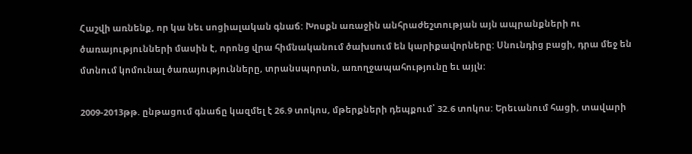Հաշվի առնենք, որ կա նեւ սոցիալական գնաճ: Խոսքն առաջին անհրաժեշտության այն ապրանքների ու ծառայությունների մասին է, որոնց վրա հիմնականում ծախսում են կարիքավորները: Սնունդից բացի, դրա մեջ են մտնում կոմունալ ծառայությունները, տրանսպորտն, առողջապահությունը եւ այլն:

2009-2013թթ. ընթացում գնաճը կազմել է 26.9 տոկոս, մթերքների դեպքում՝ 32.6 տոկոս: Երեւանում հացի, տավարի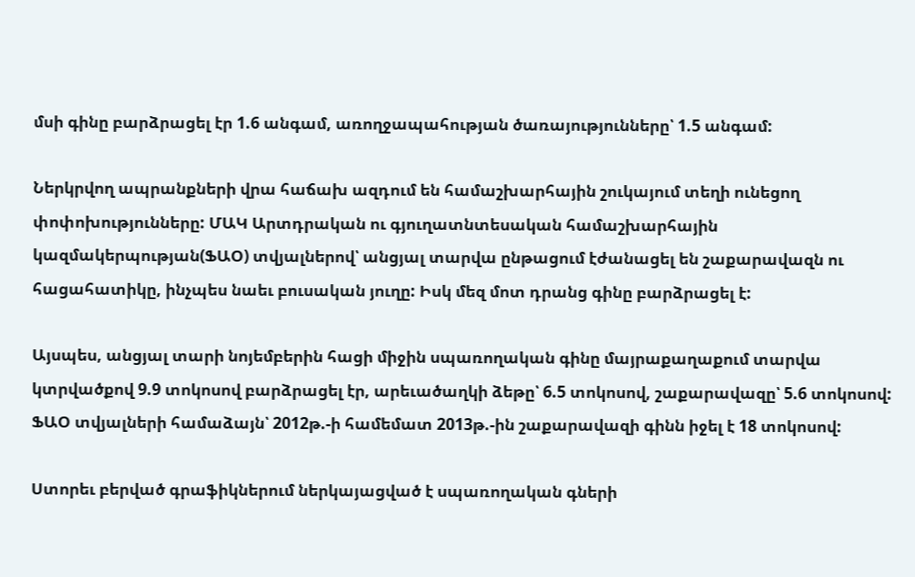մսի գինը բարձրացել էր 1.6 անգամ, առողջապահության ծառայությունները՝ 1.5 անգամ:

Ներկրվող ապրանքների վրա հաճախ ազդում են համաշխարհային շուկայում տեղի ունեցող փոփոխությունները: ՄԱԿ Արտդրական ու գյուղատնտեսական համաշխարհային կազմակերպության(ՖԱՕ) տվյալներով՝ անցյալ տարվա ընթացում էժանացել են շաքարավազն ու հացահատիկը, ինչպես նաեւ բուսական յուղը: Իսկ մեզ մոտ դրանց գինը բարձրացել է:

Այսպես, անցյալ տարի նոյեմբերին հացի միջին սպառողական գինը մայրաքաղաքում տարվա կտրվածքով 9.9 տոկոսով բարձրացել էր, արեւածաղկի ձեթը՝ 6.5 տոկոսով, շաքարավազը՝ 5.6 տոկոսով: ՖԱՕ տվյալների համաձայն՝ 2012թ.-ի համեմատ 2013թ.-ին շաքարավազի գինն իջել է 18 տոկոսով:

Ստորեւ բերված գրաֆիկներում ներկայացված է սպառողական գների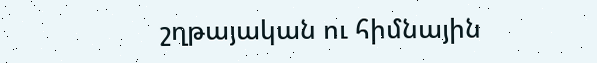շղթայական ու հիմնային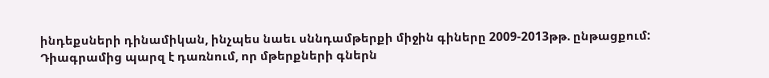ինդեքսների դինամիկան, ինչպես նաեւ սննդամթերքի միջին գիները 2009-2013թթ. ընթացքում: Դիագրամից պարզ է դառնում, որ մթերքների գներն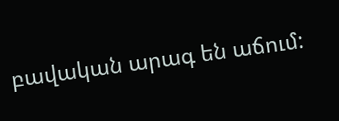բավական արագ են աճում: